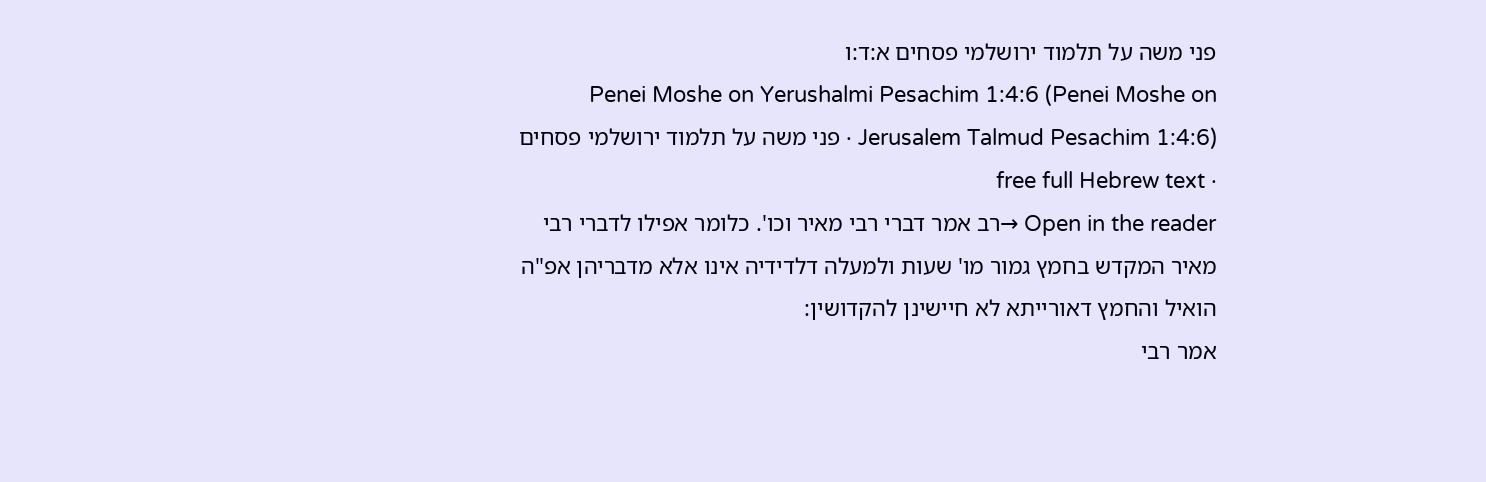פני משה על תלמוד ירושלמי פסחים א:ד:ו
Penei Moshe on Yerushalmi Pesachim 1:4:6 (Penei Moshe on Jerusalem Talmud Pesachim 1:4:6) · פני משה על תלמוד ירושלמי פסחים · free full Hebrew text
Open in the reader →רב אמר דברי רבי מאיר וכו'. כלומר אפילו לדברי רבי מאיר המקדש בחמץ גמור מו' שעות ולמעלה דלדידיה אינו אלא מדבריהן אפ"ה הואיל והחמץ דאורייתא לא חיישינן להקדושין:
אמר רבי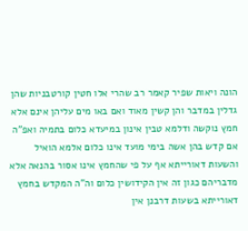הונה ויאות שפיר קאמר רב שהרי אלו חטין קורטבניות שהן גדלין במדבר והן קשין מאוד ואם באו מים עליהן אינם אלא חמץ נוקשה ודלמא טבין אינון במיעדא כלום בתמיה ואפ"ה אם קדש בהן אשה בימי מועד אינו כלום אלמא הואיל והשעות דאורייתא אף על פי שהחמץ אינו אסור בהנאה אלא מדבריהם כגון זה אין הקידושין כלום וה"ה המקדש בחמץ דאורייתא בשעות דרבנן אין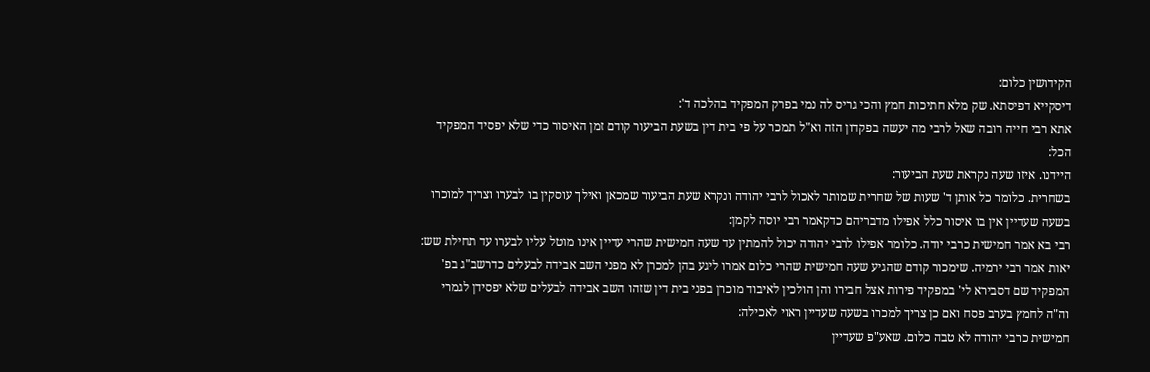הקידושין כלום:
דיסקייא דפיסתא. שק מלא חתיכות חמץ והכי גריס לה נמי בפרק המפקיד בהלכה ד':
אתא רבי חייה רובה שאל לרבי מה יעשה בפקדון הזה וא"ל תמכר על פי בית דין בשעת הביעור קודם זמן האיסור כדי שלא יפסיד המפקיד הכל:
היידנו. איזו שעה נקראת שעת הביעור:
בשחרית. כלומר כל אותן ד' שעות של שחרית שמותר לאכול לרבי יהודה ונקרא שעת הביעור שמכאן ואילך עוסקין בו לבערו וצריך למוכרו בשעה שעדיין אין בו איסור כלל אפילו מדבריהם כדקאמר רבי יוסה לקמן:
רבי בא אמר חמישית כרבי יודה. כלומר אפילו לרבי יהודה יכול להמתין עד שעה חמישית שהרי עדיין אינו מוטל עליו לבערו עד תחילת שש:
יאות אמר רבי ירמיה. שימכור קודם שהגיע שעה חמישית שהרי כלום אמרו ליגע בהן למכרן לא מפני השב אבידה לבעלים כדרשב"ג בפ' המפקיד שם דסבירא לי' במפקיד פירות אצל חבירו והן הולכין לאיבוד מוכרן בפני בית דין שזהו השב אבידה לבעלים שלא יפסידן לגמרי וה"ה לחמץ בערב פסח ואם כן צריך למכרו בשעה שעדיין ראוי לאכילה:
חמישית כרבי יהודה לא טבה כלום. שאע"פ שעדיין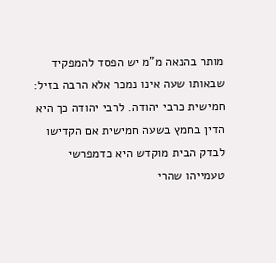מותר בהנאה מ"מ יש הפסד להמפקיד שבאותו שעה אינו נמכר אלא הרבה בזיל:
חמישית כרבי יהודה. לרבי יהודה כך היא הדין בחמץ בשעה חמישית אם הקדישו לבדק הבית מוקדש היא כדמפרשי טעמייהו שהרי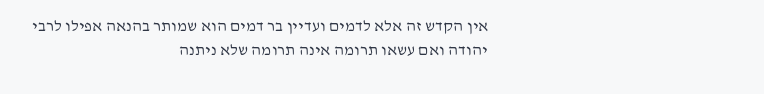אין הקדש זה אלא לדמים ועדיין בר דמים הוא שמותר בהנאה אפילו לרבי יהודה ואם עשאו תרומה אינה תרומה שלא ניתנה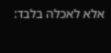אלא לאכלה בלבד: